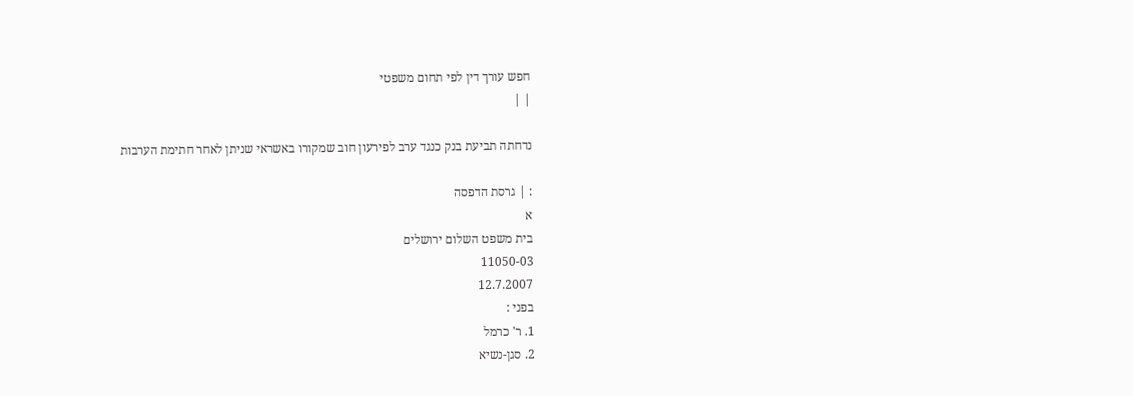חפש עורך דין לפי תחום משפטי
| |

נדחתה תביעת בנק כנגד ערב לפירעון חוב שמקורו באשראי שניתן לאחר חתימת הערבות

: | גרסת הדפסה
א
בית משפט השלום ירושלים
11050-03
12.7.2007
בפני :
1. ר' כרמל
2. סגן-נשיא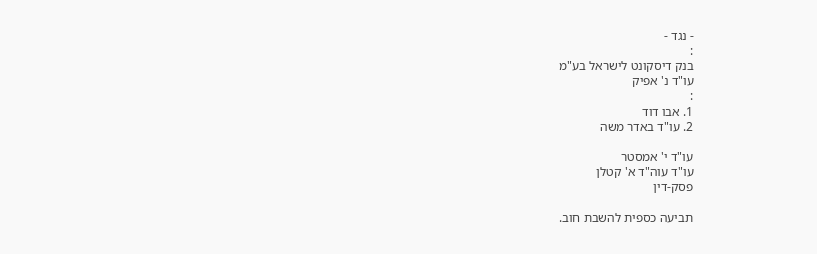- נגד -
:
בנק דיסקונט לישראל בע"מ
עו"ד נ' אפיק
:
1. אבו דוד
2. עו"ד באדר משה

עו"ד י' אמסטר
עו"ד עוה"ד א' קטלן
פסק-דין

תביעה כספית להשבת חוב.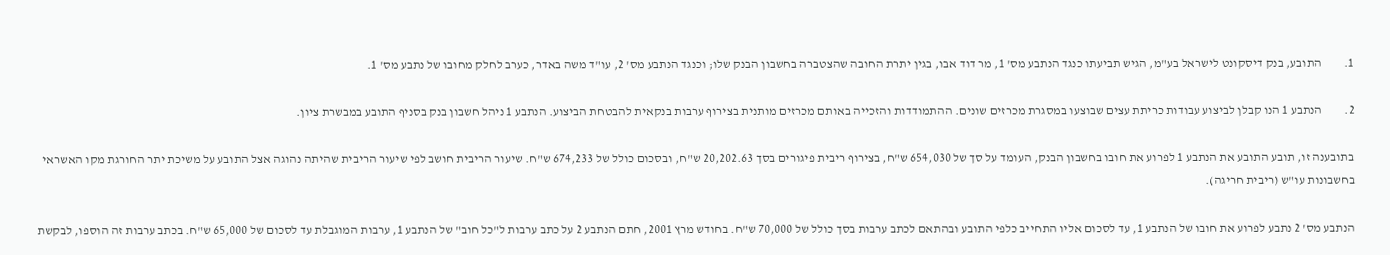1.         התובע, בנק דיסקונט לישראל בע"מ, הגיש תביעתו כנגד הנתבע מס' 1, מר דוד אבו, בגין יתרת החובה שהצטברה בחשבון הבנק שלו; וכנגד הנתבע מס' 2, עו"ד משה באדר, כערב לחלק מחובו של נתבע מס' 1.

2.         הנתבע 1 הנו קבלן לביצוע עבודות כריתת עצים שבוצעו במסגרת מכרזים שונים. ההתמודדות והזכייה באותם מכרזים מותנית בצירוף ערבות בנקאית להבטחת הביצוע. הנתבע 1 ניהל חשבון בנק בסניף התובע במבשרת ציון.

בתובענה זו, תובע התובע את הנתבע 1 לפרוע את חובו בחשבון הבנק, העומד על סך של 654,030 ש"ח, בצירוף ריבית פיגורים בסך 20,202.63 ש"ח, ובסכום כולל של 674,233 ש"ח. שיעור הריבית חושב לפי שיעור הריבית שהיתה נהוגה אצל התובע על משיכת יתר החורגת מקו האשראי בחשבונות עו"ש (ריבית חריגה).

הנתבע מס' 2 נתבע לפרוע את חובו של הנתבע 1, עד לסכום אליו התחייב כלפי התובע ובהתאם לכתב ערבות בסך כולל של 70,000 ש"ח. בחודש מרץ 2001, חתם הנתבע 2 על כתב ערבות ל"כל חוב" של הנתבע 1, ערבות המוגבלת עד לסכום של 65,000 ש"ח. בכתב ערבות זה הוספו, לבקשת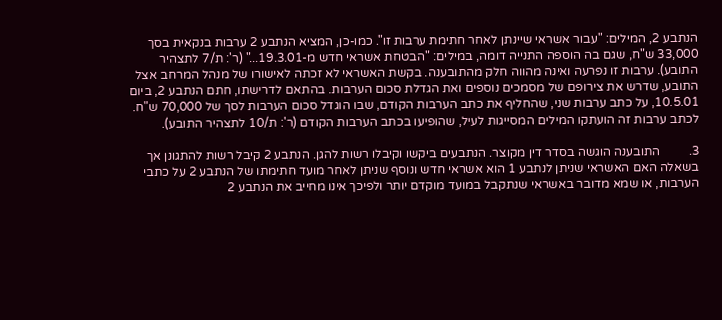הנתבע 2, המילים: "עבור אשראי שיינתן לאחר חתימת ערבות זו". כמו-כן, המציא הנתבע 2 ערבות בנקאית בסך 33,000 ש"ח, שגם בה הוספה התנייה דומה, במילים: "הבטחת אשראי חדש מ-19.3.01..." (ר': ת/7 לתצהיר התובע). ערבות זו נפרעה ואינה מהווה חלק מהתובענה. בקשת האשראי לא זכתה לאישורו של מנהל המרחב אצל התובע, שדרש את צירופם של מסמכים נוספים ואת הגדלת סכום הערבות. בהתאם לדרישתו, חתם הנתבע 2, ביום 10.5.01, על כתב ערבות שני, שהחליף את כתב הערבות הקודם, שבו הוגדל סכום הערבות לסך של 70,000 ש"ח. לכתב ערבות זה הועתקו המילים המסייגות לעיל, שהופיעו בכתב הערבות הקודם (ר': ת/10 לתצהיר התובע).

3.         התובענה הוגשה בסדר דין מקוצר. הנתבעים ביקשו וקיבלו רשות להגן. הנתבע 2 קיבל רשות להתגונן אך בשאלה האם האשראי שניתן לנתבע 1 הוא אשראי חדש ונוסף שניתן לאחר מועד חתימתו של הנתבע 2 על כתבי הערבות, או שמא מדובר באשראי שנתקבל במועד מוקדם יותר ולפיכך אינו מחייב את הנתבע 2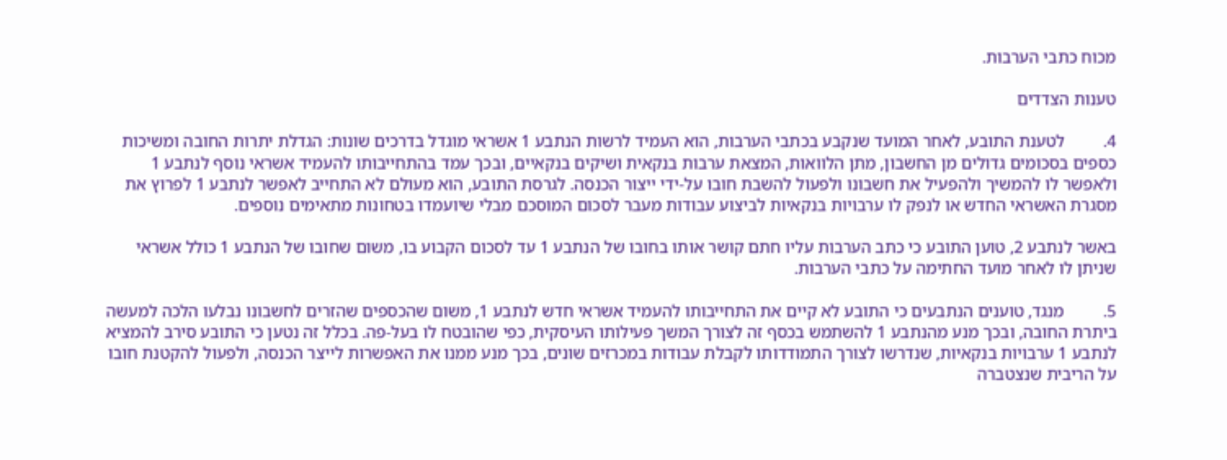מכוח כתבי הערבות.

טענות הצדדים

4.         לטענת התובע, לאחר המועד שנקבע בכתבי הערבות, הוא העמיד לרשות הנתבע 1 אשראי מוגדל בדרכים שונות: הגדלת יתרות החובה ומשיכות כספים בסכומים גדולים מן החשבון, מתן הלוואות, המצאת ערבות בנקאית ושיקים בנקאיים, ובכך עמד בהתחייבותו להעמיד אשראי נוסף לנתבע 1 ולאפשר לו להמשיך ולהפעיל את חשבונו ולפעול להשבת חובו על-ידי ייצור הכנסה. לגרסת התובע, הוא מעולם לא התחייב לאפשר לנתבע 1 לפרוץ את מסגרת האשראי החדש או לנפק לו ערבויות בנקאיות לביצוע עבודות מעבר לסכום המוסכם מבלי שיועמדו בטחונות מתאימים נוספים.

באשר לנתבע 2, טוען התובע כי כתב הערבות עליו חתם קושר אותו בחובו של הנתבע 1 עד לסכום הקבוע בו, משום שחובו של הנתבע 1 כולל אשראי שניתן לו לאחר מועד החתימה על כתבי הערבות.

5.         מנגד, טוענים הנתבעים כי התובע לא קיים את התחייבותו להעמיד אשראי חדש לנתבע 1, משום שהכספים שהזרים לחשבונו נבלעו הלכה למעשה ביתרת החובה, ובכך מנע מהנתבע 1 להשתמש בכסף זה לצורך המשך פעילותו העיסקית, כפי שהובטח לו בעל-פה. בכלל זה נטען כי התובע סירב להמציא לנתבע 1 ערבויות בנקאיות, שנדרשו לצורך התמודדותו לקבלת עבודות במכרזים שונים, בכך מנע ממנו את האפשרות לייצר הכנסה, ולפעול להקטנת חובו על הריבית שנצטברה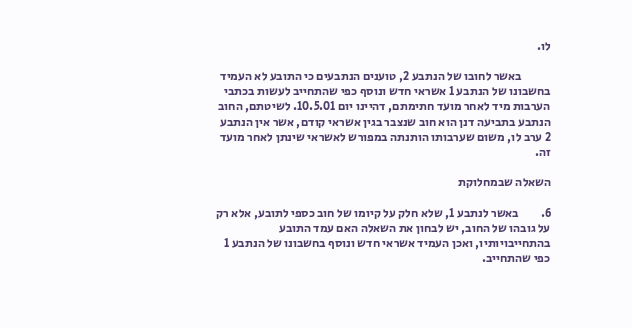לו.

            באשר לחובו של הנתבע 2, טוענים הנתבעים כי התובע לא העמיד בחשבונו של הנתבע 1 אשראי חדש ונוסף כפי שהתחייב לעשות בכתבי הערבות מיד לאחר מועד חתימתם, דהיינו יום 10.5.01. לשיטתם, החוב הנתבע בתביעה דנן הוא חוב שנצבר בגין אשראי קודם, אשר אין הנתבע 2 ערב לו, משום שערבותו הותנתה במפורש לאשראי שינתן לאחר מועד זה.

השאלה שבמחלוקת

6.         באשר לנתבע 1, שלא חלק על קיומו של חוב כספי לתובע, אלא רק על גובהו של החוב, יש לבחון את השאלה האם עמד התובע בהתחייבויותיו, ואכן העמיד אשראי חדש ונוסף בחשבונו של הנתבע 1 כפי שהתחייב.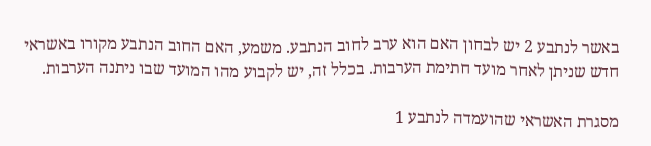באשר לנתבע 2 יש לבחון האם הוא ערב לחוב הנתבע. משמע, האם החוב הנתבע מקורו באשראי חדש שניתן לאחר מועד חתימת הערבות. בכלל זה, יש לקבוע מהו המועד שבו ניתנה הערבות.

מסגרת האשראי שהועמדה לנתבע 1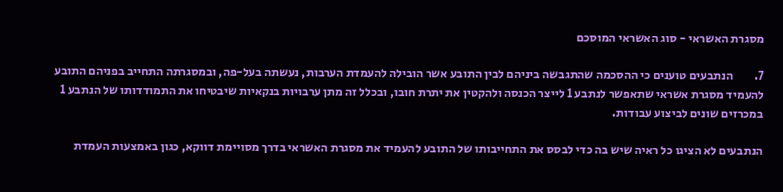מסגרת האשראי - סוג האשראי המוסכם

7.         הנתבעים טוענים כי ההסכמה שהתגבשה ביניהם לבין התובע אשר הובילה להעמדת הערבות, נעשתה בעל-פה, ובמסגרתה התחייב בפניהם התובע להעמיד מסגרת אשראי שתאפשר לנתבע 1 לייצר הכנסה ולהקטין את יתרת חובו, ובכלל זה מתן ערבויות בנקאיות שיבטיחו את התמודדותו של הנתבע 1 במכרזים שונים לביצוע עבודות.

הנתבעים לא הציגו כל ראיה שיש בה כדי לבסס את התחייבותו של התובע להעמיד את מסגרת האשראי בדרך מסויימת דווקא, כגון באמצעות העמדת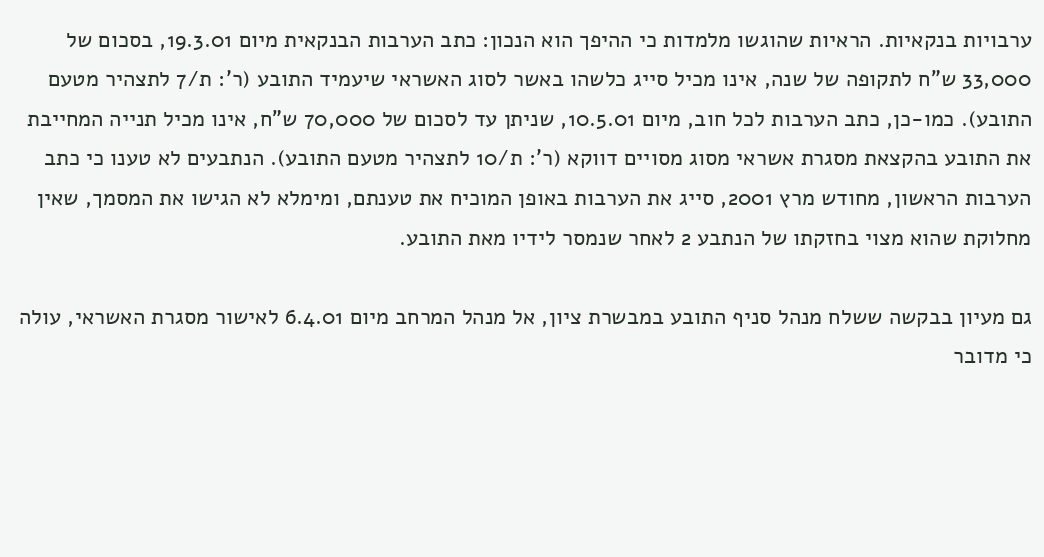ערבויות בנקאיות. הראיות שהוגשו מלמדות כי ההיפך הוא הנכון: כתב הערבות הבנקאית מיום 19.3.01, בסכום של 33,000 ש"ח לתקופה של שנה, אינו מכיל סייג כלשהו באשר לסוג האשראי שיעמיד התובע (ר': ת/7 לתצהיר מטעם התובע). כמו-כן, כתב הערבות לכל חוב, מיום 10.5.01, שניתן עד לסכום של 70,000 ש"ח, אינו מכיל תנייה המחייבת את התובע בהקצאת מסגרת אשראי מסוג מסויים דווקא (ר': ת/10 לתצהיר מטעם התובע). הנתבעים לא טענו כי כתב הערבות הראשון, מחודש מרץ 2001, סייג את הערבות באופן המוכיח את טענתם, ומימלא לא הגישו את המסמך, שאין מחלוקת שהוא מצוי בחזקתו של הנתבע 2 לאחר שנמסר לידיו מאת התובע.

גם מעיון בבקשה ששלח מנהל סניף התובע במבשרת ציון, אל מנהל המרחב מיום 6.4.01 לאישור מסגרת האשראי, עולה כי מדובר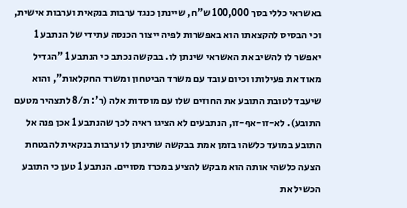באשראי כללי בסך 100,000 ש"ח, שיינתן כנגד ערבות בנקאית וערבות אישית, וכי הבסיס להקצאתו הוא באפשרות לפיה ייצור הכנסה עתידי של הנתבע 1 יאפשר לו להשיב את האשראי שינתן לו. בבקשה נכתב כי הנתבע 1 "הגדיל מאוד את פעילותו וכיום עובד עם משרד הביטחון ומשרד החקלאות", והוא שיעבד לטובת התובע את החוזים שלו עם מוסדות אלה (ר': ת/8 לתצהיר מטעם התובע). לא-זו-אף-זו, הנתבעים לא הציגו ראיה לכך שהנתבע 1 אכן פנה אל התובע במועד כלשהו בזמן אמת בבקשה שתינתן לו ערבות בנקאית להבטחת הצעה כלשהי אותה הוא מבקש להציע במכרז מסויים. הנתבע 1 טען כי התובע הכשיל את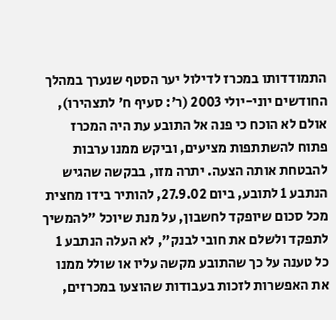התמודדותו במכרז לדילול יער הסטף שנערך במהלך החודשים יוני-יולי 2003 (ר': סעיף ח' לתצהירו), אולם לא הוכח כי פנה אל התובע עת היה המכרז פתוח להשתתפות מציעים, וביקש ממנו ערבות להבטחת אותה הצעה. יתרה מזו, בבקשה שהגיש הנתבע 1 לתובע, ביום 27.9.02, להותיר בידו מחצית מכל סכום שיופקד לחשבון, על מנת שיוכל "להמשיך לתפקד ולשלם את חובי לבנק", לא העלה הנתבע 1 כל טענה על כך שהתובע מקשה עליו או שולל ממנו את האפשרות לזכות בעבודות שהוצעו במכרזים,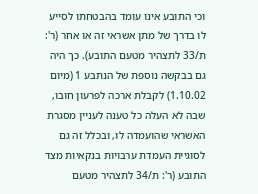וכי התובע אינו עומד בהבטחתו לסייע לו בדרך של מתן אשראי זה או אחר (ר': ת/33 לתצהיר מטעם התובע). כך היה גם בבקשה נוספת של הנתבע 1 (מיום 1.10.02) לקבלת ארכה לפרעון חובו, שבה לא העלה כל טענה לעניין מסגרת האשראי שהועמדה לו, ובכלל זה גם לסוגיית העמדת ערבויות בנקאיות מצד התובע (ר': ת/34 לתצהיר מטעם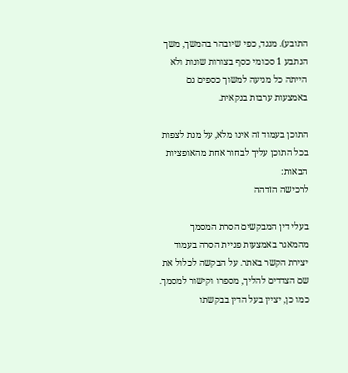התובע). מנגד, כפי שיובהר בהמשך, משך הנתבע 1 סכומי כסף בצורות שונות ולא הייתה כל מניעה למשוך כספים גם באמצעות ערבות בנקאית.

התוכן בעמוד זה אינו מלא, על מנת לצפות בכל התוכן עליך לבחור אחת מהאופציות הבאות:
לרכישה הזדהה

בעלי דין המבקשים הסרת המסמך מהמאגר באמצעות פניית הסרה בעמוד יצירת הקשר באתר. על הבקשה לכלול את שם הצדדים להליך, מספרו וקישור למסמך. כמו כן, יציין בעל הדין בבקשתו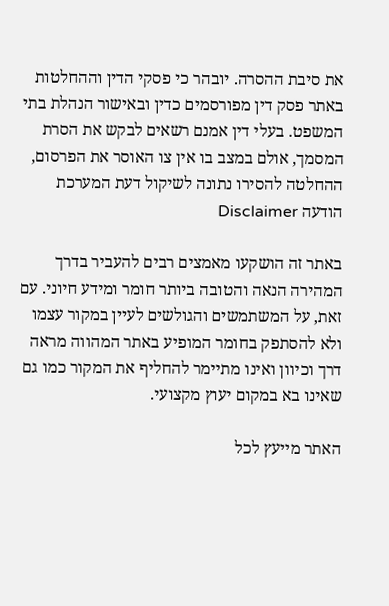את סיבת ההסרה. יובהר כי פסקי הדין וההחלטות באתר פסק דין מפורסמים כדין ובאישור הנהלת בתי המשפט. בעלי דין אמנם רשאים לבקש את הסרת המסמך, אולם במצב בו אין צו האוסר את הפרסום, ההחלטה להסירו נתונה לשיקול דעת המערכת
הודעה Disclaimer

באתר זה הושקעו מאמצים רבים להעביר בדרך המהירה הנאה והטובה ביותר חומר ומידע חיוני. עם זאת, על המשתמשים והגולשים לעיין במקור עצמו ולא להסתפק בחומר המופיע באתר המהווה מראה דרך וכיוון ואינו מתיימר להחליף את המקור כמו גם שאינו בא במקום יעוץ מקצועי.

האתר מייעץ לכל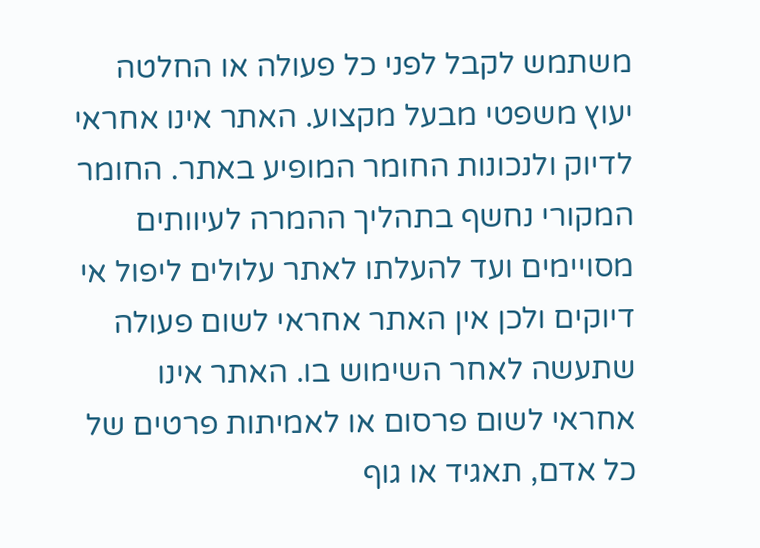משתמש לקבל לפני כל פעולה או החלטה יעוץ משפטי מבעל מקצוע. האתר אינו אחראי לדיוק ולנכונות החומר המופיע באתר. החומר המקורי נחשף בתהליך ההמרה לעיוותים מסויימים ועד להעלתו לאתר עלולים ליפול אי דיוקים ולכן אין האתר אחראי לשום פעולה שתעשה לאחר השימוש בו. האתר אינו אחראי לשום פרסום או לאמיתות פרטים של כל אדם, תאגיד או גוף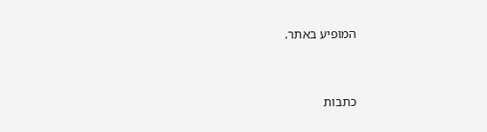המופיע באתר.


כתבות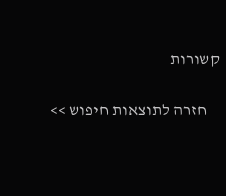קשורות

    חזרה לתוצאות חיפוש >>